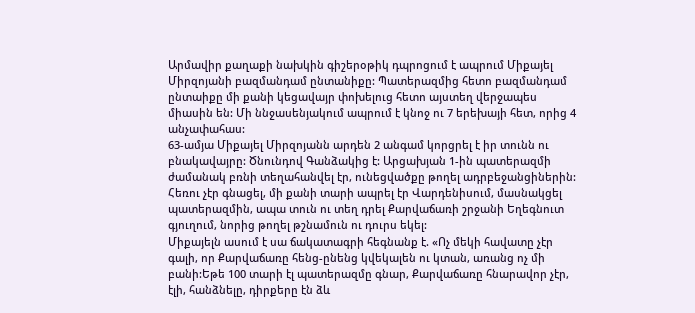Արմավիր քաղաքի նախկին գիշերօթիկ դպրոցում է ապրում Միքայել Միրզոյանի բազմանդամ ընտանիքը: Պատերազմից հետո բազմանդամ ընտաիքը մի քանի կեցավայր փոխելուց հետո այստեղ վերջապես միասին են: Մի ննջասենյակում ապրում է կնոջ ու 7 երեխայի հետ, որից 4 անչափահաս:
63-ամյա Միքայել Միրզոյանն արդեն 2 անգամ կորցրել է իր տունն ու բնակավայրը: Ծնունդով Գանձակից է: Արցախյան 1-ին պատերազմի ժամանակ բռնի տեղահանվել էր, ունեցվածքը թողել ադրբեջանցիներին: Հեռու չէր գնացել, մի քանի տարի ապրել էր Վարդենիսում, մասնակցել պատերազմին, ապա տուն ու տեղ դրել Քարվաճառի շրջանի Եղեգնուտ գյուղում, նորից թողել թշնամուն ու դուրս եկել:
Միքայելն ասում է սա ճակատագրի հեգնանք է. «Ոչ մեկի հավատը չէր գալի, որ Քարվաճառը հենց-ընենց կվեկալեն ու կտան, առանց ոչ մի բանի:Եթե 100 տարի էլ պատերազմը գնար, Քարվաճառը հնարավոր չէր, էլի, հանձնելը, դիրքերը էն ձև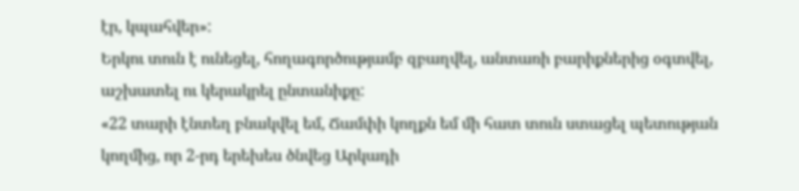էր, կպահվեր»:
Երկու տուն է ունեցել, հողագործությամբ զբաղվել, անտառի բարիքներից օգտվել, աշխատել ու կերակրել ընտանիքը:
«22 տարի էնտեղ բնակվել եմ, Ճամփի կողքն եմ մի հատ տուն ստացել պետության կողմից, որ 2-րդ երեխես ծնվեց Արկադի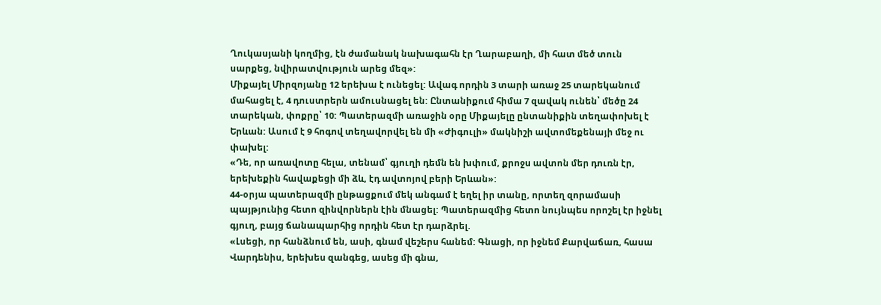Ղուկասյանի կողմից, էն ժամանակ նախագահն էր Ղարաբաղի, մի հատ մեծ տուն սարքեց, նվիրատվություն արեց մեզ»:
Միքայել Միրզոյանը 12 երեխա է ունեցել: Ավագ որդին 3 տարի առաջ 25 տարեկանում մահացել է, 4 դուստրերն ամուսնացել են: Ընտանիքում հիմա 7 զավակ ունեն՝ մեծը 24 տարեկան, փոքրը՝ 10: Պատերազմի առաջին օրը Միքայելը ընտանիքին տեղափոխել է Երևան: Ասում է 9 հոգով տեղավորվել են մի «Ժիգուլի» մակնիշի ավտոմեքենայի մեջ ու փախել:
«Դե, որ առավոտը հելա, տենամ՝ գյուղի դեմն են խփում, քրոջս ավտոն մեր դուռն էր, երեխեքին հավաքեցի մի ձև, էդ ավտոյով բերի Երևան»:
44-օրյա պատերազմի ընթացքում մեկ անգամ է եղել իր տանը, որտեղ զորամասի պայթյունից հետո զինվորներն էին մնացել: Պատերազմից հետո նույնպես որոշել էր իջնել գյուղ, բայց ճանապարհից որդին հետ էր դարձրել.
«Լսեցի, որ հանձնում են, ասի, գնամ վեշերս հանեմ: Գնացի, որ իջնեմ Քարվաճառ, հասա Վարդենիս, երեխես զանգեց, ասեց մի գնա,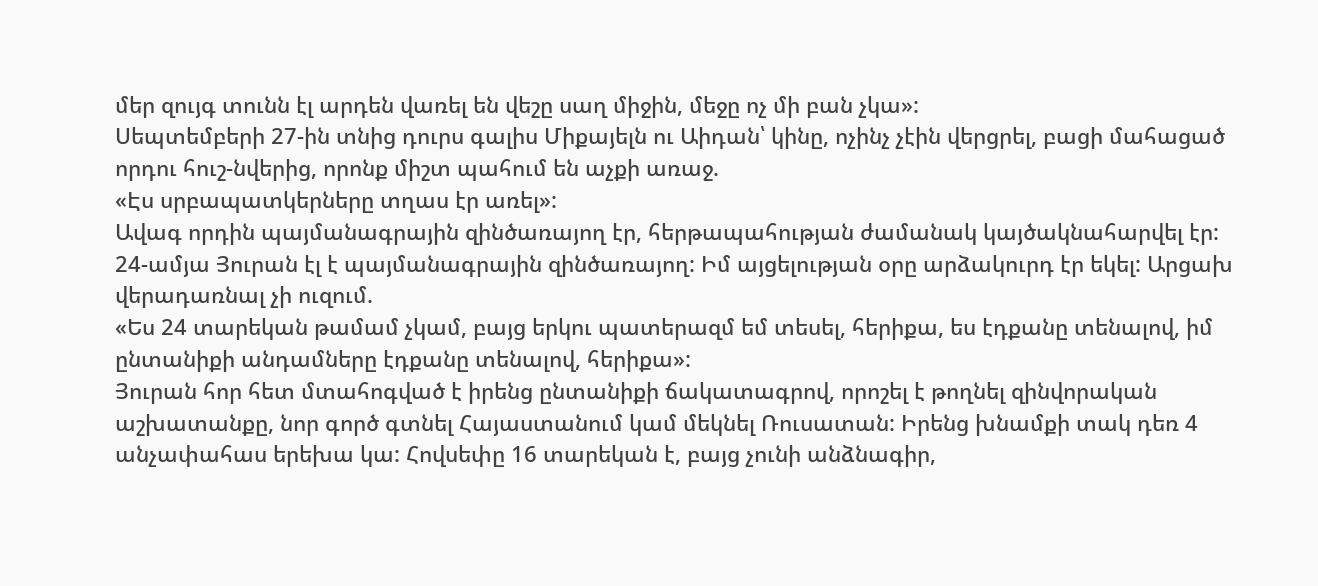մեր զույգ տունն էլ արդեն վառել են վեշը սաղ միջին, մեջը ոչ մի բան չկա»:
Սեպտեմբերի 27-ին տնից դուրս գալիս Միքայելն ու Աիդան՝ կինը, ոչինչ չէին վերցրել, բացի մահացած որդու հուշ-նվերից, որոնք միշտ պահում են աչքի առաջ.
«Էս սրբապատկերները տղաս էր առել»:
Ավագ որդին պայմանագրային զինծառայող էր, հերթապահության ժամանակ կայծակնահարվել էր: 24-ամյա Յուրան էլ է պայմանագրային զինծառայող: Իմ այցելության օրը արձակուրդ էր եկել: Արցախ վերադառնալ չի ուզում.
«Ես 24 տարեկան թամամ չկամ, բայց երկու պատերազմ եմ տեսել, հերիքա, ես էդքանը տենալով, իմ ընտանիքի անդամները էդքանը տենալով, հերիքա»:
Յուրան հոր հետ մտահոգված է իրենց ընտանիքի ճակատագրով, որոշել է թողնել զինվորական աշխատանքը, նոր գործ գտնել Հայաստանում կամ մեկնել Ռուսատան: Իրենց խնամքի տակ դեռ 4 անչափահաս երեխա կա: Հովսեփը 16 տարեկան է, բայց չունի անձնագիր,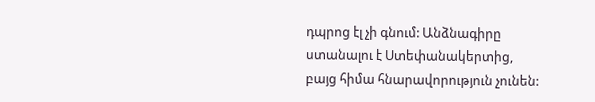դպրոց էլ չի գնում: Անձնագիրը ստանալու է Ստեփանակերտից, բայց հիմա հնարավորություն չունեն: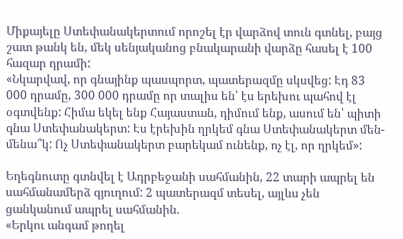Միքայելը Ստեփանակերտում որոշել էր վարձով տուն գտնել, բայց շատ թանկ են, մեկ սենյականոց բնակարանի վարձը հասել է 100 հազար դրամի:
«Նկարվավ, որ գնայինք պասպորտ, պատերազմը սկսվեց: Էդ 83 000 դրամը, 300 000 դրամը որ տալիս են՝ էս երեխու պահով էլ օգտվենք: Հիմա եկել ենք Հայաստան, դիմում ենք, ասում են՝ պիտի գնա Ստեփանակերտ: Էս էրեխին ղրկեմ գնա Ստեփանակերտ մեն-մենա՞կ: Ոչ Ստեփանակերտ բարեկամ ունենք, ոչ էլ, որ ղրկեմ»:

Եղեգնուտը գտնվել է Ադրբեջանի սահմանին, 22 տարի ապրել են սահմանամերձ գյուղում: 2 պատերազմ տեսել, այլևս չեն ցանկանում ապրել սահմանին.
«Երկու անգամ թողել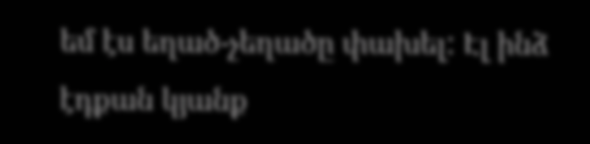եմ էս եղած-չեղածը փախել: Էլ ինձ էդքան կյանք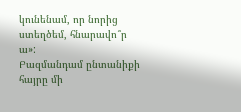կունենամ, որ նորից ստեղծեմ, հնարավո՞ր ա»:
Բազմանդամ ընտանիքի հայրը մի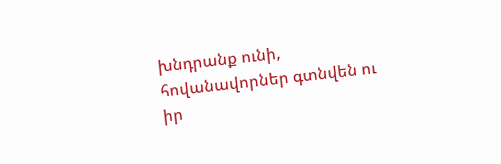խնդրանք ունի, հովանավորներ գտնվեն ու իր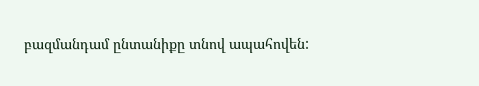բազմանդամ ընտանիքը տնով ապահովեն: